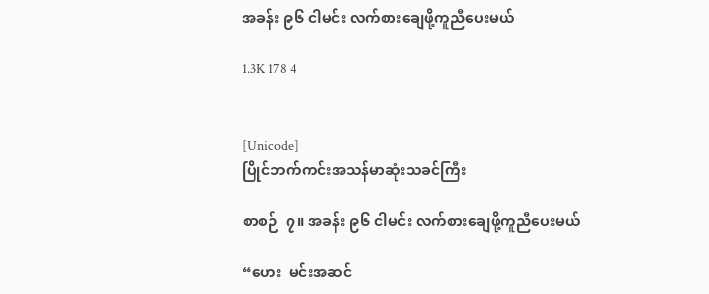အခန်း ၉၆ ငါမင်း လက်စားချေဖို့ကူညီပေးမယ်

1.3K 178 4


[Unicode]
ပြိုင်ဘက်ကင်းအသန်မာဆုံးသခင်ကြီး

စာစဉ်  ၇။ အခန်း ၉၆ ငါမင်း လက်စားချေဖို့ကူညီပေးမယ်

“ဟေး  မင်းအဆင်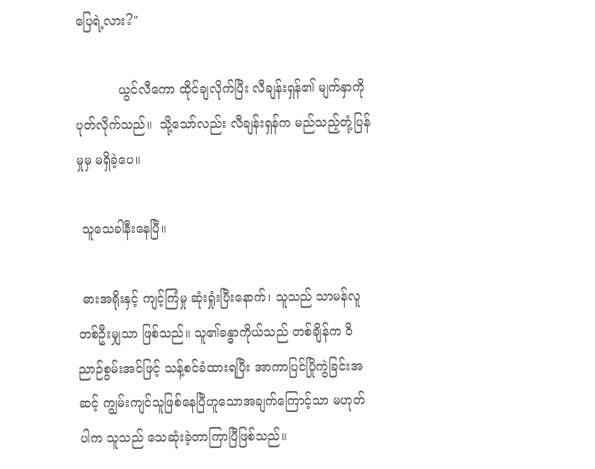ပြေရဲ့လား?"

           ယွင်လီကော ထိုင်ချလိုက်ပြီး လီချန်းရှန်၏ မျက်နှာကို ပုတ်လိုက်သည်။  သို့သော်လည်း လီချန်းရှန်က မည်သည့်တုံ့ပြန်မှုမှ မရှိခဲ့ပေ။

 သူသေခါနီးနေပြီ။

 ဓားအရိုးနှင့် ကျင့်ကြံမှု ဆုံးရှုံးပြီးနောက်၊ သူသည် သာမန်လူတစ်ဦးမျှသာ ဖြစ်သည်။ သူ၏ခန္ဓာကိုယ်သည် တစ်ချိန်က ဝိညာဉ်စွမ်းအင်ဖြင့် သန့်စင်ခံထားရပြီး အာကာပြင်ပြိုကွဲခြင်းအဆင့် ကျွမ်းကျင်သူဖြစ်နေပြီဟူသောအချက်ကြောင့်သာ မဟုတ်ပါက သူသည် သေဆုံးခဲ့တာကြာပြီဖြစ်သည်။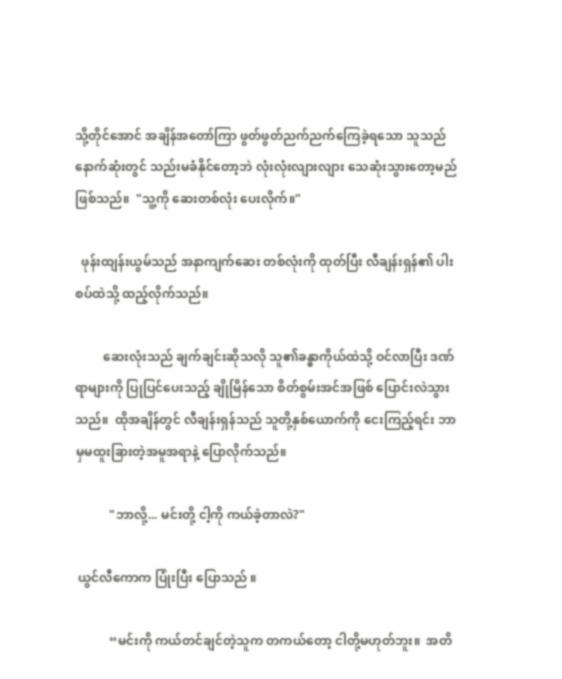သို့တိုင်အောင် အချိန်အတော်ကြာ ဖွတ်ဖွတ်ညက်ညက်ကြေခဲ့ရသော သူသည် နောက်ဆုံးတွင် သည်းမခံနိုင်တော့ဘဲ လုံးလုံးလျားလျား သေဆုံးသွားတော့မည် ဖြစ်သည်။  "သူ့ကို ဆေးတစ်လုံး ပေးလိုက်။"

  ဖုန်းထျန်းယွမ်သည် အနာကျက်ဆေး တစ်လုံးကို ထုတ်ပြီး လီချန်းရှန်၏ ပါးစပ်ထဲသို့ ထည့်လိုက်သည်။

         ဆေးလုံးသည် ချက်ချင်းဆိုသလို သူ၏ခန္ဓာကိုယ်ထဲသို့ ဝင်လာပြီး ဒဏ်ရာများကို ပြုပြင်ပေးသည့် ချိုမြိန်သော စိတ်စွမ်းအင်အဖြစ် ပြောင်းလဲသွားသည်။  ထိုအချိန်တွင် လီချန်းရှန်သည် သူတို့နှစ်ယောက်ကို ငေးကြည့်ရင်း ဘာမှမထူးခြားတဲ့အမူအရာနဲ့ ပြောလိုက်သည်။

           "ဘာလို့... မင်းတို့ ငါ့ကို ကယ်ခဲ့တာလဲ?"

 ယွင်လီကောက ပြုံးပြီး ပြောသည် ။

           “မင်းကို ကယ်တင်ချင်တဲ့သူက တကယ်တော့ ငါတို့မဟုတ်ဘူး။  အတိ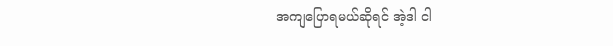အကျပြောရမယ်ဆိုရင် အဲ့ဒါ ငါ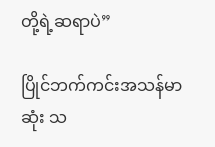တို့ရဲ့ဆရာပဲ”

ပြိုင်ဘက်ကင်းအသန်မာဆုံး သ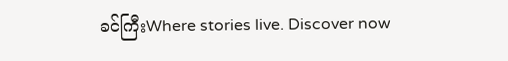ခင်ကြီးWhere stories live. Discover now